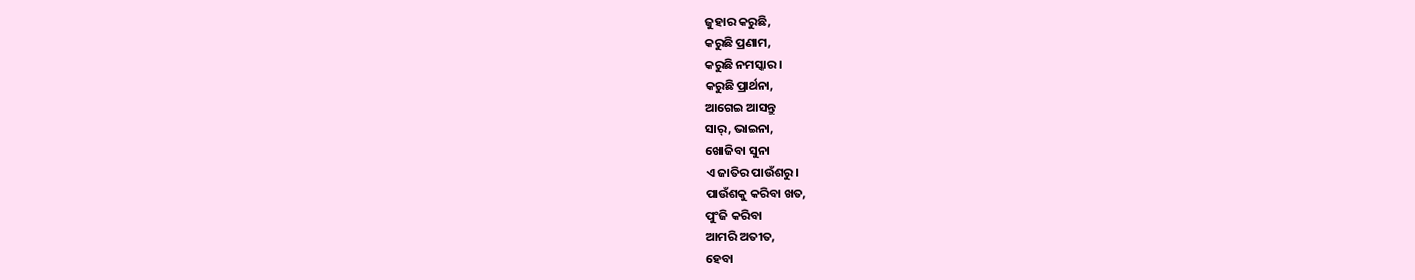ଜୁହାର କରୁଛି,
କରୁଛି ପ୍ରଣାମ,
କରୁଛି ନମସ୍କାର।
କରୁଛି ପ୍ରାର୍ଥନା,
ଆଗେଇ ଆସନ୍ତୁ
ସାର୍, ଭାଇନା,
ଖୋଜିବା ସୁନା
ଏ ଜାତିର ପାଉଁଶରୁ।
ପାଉଁଶକୁ କରିବା ଖତ,
ପୁଂଜି କରିବା
ଆମରି ଅତୀତ,
ହେବା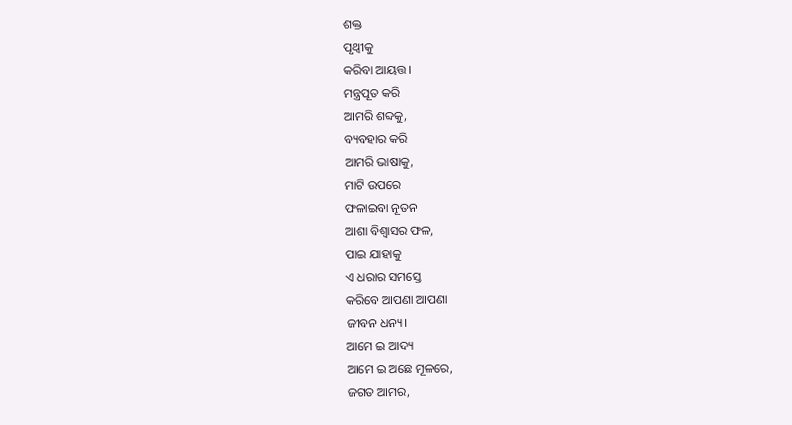ଶକ୍ତ
ପୃଥ୍ୱୀକୁ
କରିବା ଆୟତ୍ତ।
ମନ୍ତ୍ରପୂତ କରି
ଆମରି ଶବ୍ଦକୁ,
ବ୍ୟବହାର କରି
ଆମରି ଭାଷାକୁ,
ମାଟି ଉପରେ
ଫଳାଇବା ନୂତନ
ଆଶା ବିଶ୍ୱାସର ଫଳ,
ପାଇ ଯାହାକୁ
ଏ ଧରାର ସମସ୍ତେ
କରିବେ ଆପଣା ଆପଣା
ଜୀବନ ଧନ୍ୟ।
ଆମେ ଇ ଆଦ୍ୟ
ଆମେ ଇ ଅଛେ ମୂଳରେ,
ଜଗତ ଆମର,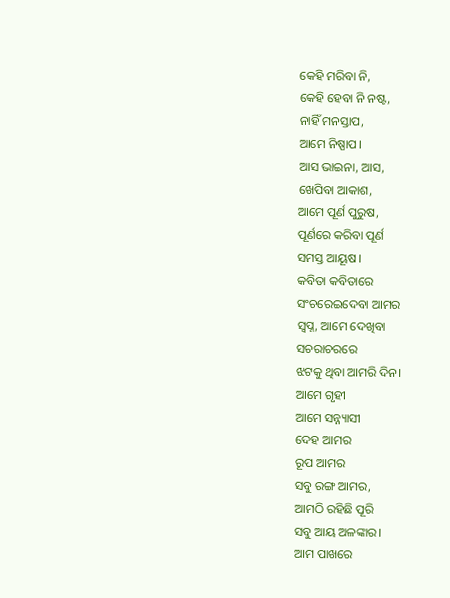କେହି ମରିବା ନି,
କେହି ହେବା ନି ନଷ୍ଟ,
ନାହିଁ ମନସ୍ତାପ,
ଆମେ ନିଷ୍ପାପ।
ଆସ ଭାଇନା, ଆସ,
ଖେପିବା ଆକାଶ,
ଆମେ ପୂର୍ଣ ପୁରୁଷ,
ପୂର୍ଣରେ କରିବା ପୂର୍ଣ
ସମସ୍ତ ଆୟୂଷ।
କବିତା କବିତାରେ
ସଂଚରେଇଦେବା ଆମର
ସ୍ୱପ୍ନ, ଆମେ ଦେଖିବା
ସଚରାଚରରେ
ଝଟକୁ ଥିବା ଆମରି ଦିନ।
ଆମେ ଗୃହୀ
ଆମେ ସନ୍ନ୍ୟାସୀ
ଦେହ ଆମର
ରୂପ ଆମର
ସବୁ ରଙ୍ଗ ଆମର,
ଆମଠି ରହିଛି ପୂରି
ସବୁ ଆୟ ଅଳଙ୍କାର।
ଆମ ପାଖରେ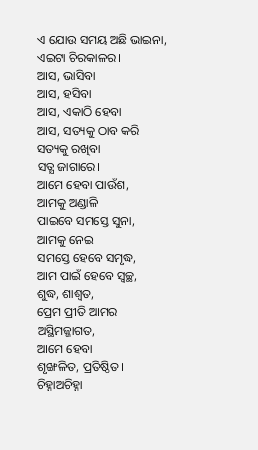ଏ ଯୋଉ ସମୟ ଅଛି ଭାଇନା,
ଏଇଟା ଚିରକାଳର।
ଆସ, ଭାସିବା
ଆସ, ହସିବା
ଆସ, ଏକାଠି ହେବା
ଆସ, ସତ୍ୟକୁ ଠାବ କରି
ସତ୍ୟକୁ ରଖିବା
ସତ୍ଯ ଜାଗାରେ।
ଆମେ ହେବା ପାଉଁଶ,
ଆମକୁ ଅଣ୍ଡାଳି
ପାଇବେ ସମସ୍ତେ ସୁନା,
ଆମକୁ ନେଇ
ସମସ୍ତେ ହେବେ ସମୃଦ୍ଧ,
ଆମ ପାଇଁ ହେବେ ସ୍ୱଚ୍ଛ,
ଶୁଦ୍ଧ, ଶାଶ୍ବତ,
ପ୍ରେମ ପ୍ରୀତି ଆମର
ଅସ୍ଥିମଜ୍ଜାଗତ,
ଆମେ ହେବା
ଶୃଙ୍ଖଳିତ, ପ୍ରତିଷ୍ଠିତ।
ଚିହ୍ନାଅଚିହ୍ନା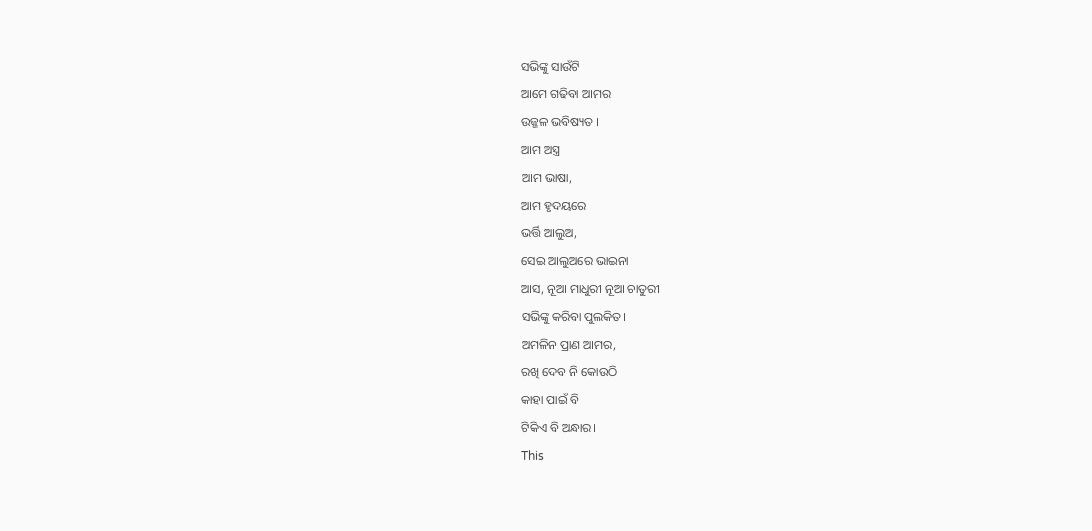ସଭିଙ୍କୁ ସାଉଁଟି
ଆମେ ଗଢିବା ଆମର
ଉଜ୍ଜଳ ଭବିଷ୍ୟତ ।
ଆମ ଅସ୍ତ୍ର
ଆମ ଭାଷା,
ଆମ ହୃଦୟରେ
ଭର୍ତ୍ତି ଆଲୁଅ,
ସେଇ ଆଲୁଅରେ ଭାଇନା
ଆସ, ନୂଆ ମାଧୁରୀ ନୂଆ ଚାତୁରୀ
ସଭିଙ୍କୁ କରିବା ପୁଲକିତ।
ଅମଳିନ ପ୍ରାଣ ଆମର,
ରଖି ଦେବ ନି କୋଉଠି
କାହା ପାଇଁ ବି
ଟିକିଏ ବି ଅନ୍ଧାର।
This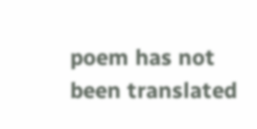poem has not been translated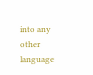into any other language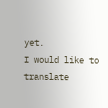yet.
I would like to translate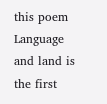this poem
Language and land is the first